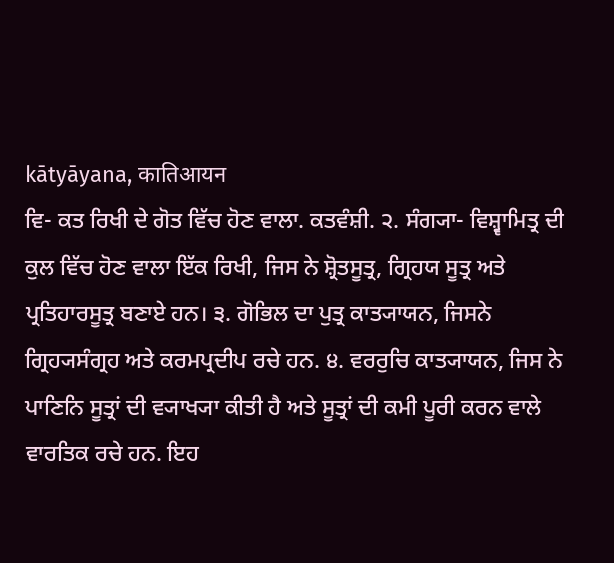kātyāyana, कातिआयन
ਵਿ- ਕਤ ਰਿਖੀ ਦੇ ਗੋਤ ਵਿੱਚ ਹੋਣ ਵਾਲਾ. ਕਤਵੰਸ਼ੀ. ੨. ਸੰਗ੍ਯਾ- ਵਿਸ਼੍ਵਾਮਿਤ੍ਰ ਦੀ ਕੁਲ ਵਿੱਚ ਹੋਣ ਵਾਲਾ ਇੱਕ ਰਿਖੀ, ਜਿਸ ਨੇ ਸ਼੍ਰੋਤਸੂਤ੍ਰ, ਗ੍ਰਿਹਯ ਸੂਤ੍ਰ ਅਤੇ ਪ੍ਰਤਿਹਾਰਸੂਤ੍ਰ ਬਣਾਏ ਹਨ। ੩. ਗੋਭਿਲ ਦਾ ਪੁਤ੍ਰ ਕਾਤ੍ਯਾਯਨ, ਜਿਸਨੇ ਗ੍ਰਿਹ੍ਯਸੰਗ੍ਰਹ ਅਤੇ ਕਰਮਪ੍ਰਦੀਪ ਰਚੇ ਹਨ. ੪. ਵਰਰੁਚਿ ਕਾਤ੍ਯਾਯਨ, ਜਿਸ ਨੇ ਪਾਣਿਨਿ ਸੂਤ੍ਰਾਂ ਦੀ ਵ੍ਯਾਖ੍ਯਾ ਕੀਤੀ ਹੈ ਅਤੇ ਸੂਤ੍ਰਾਂ ਦੀ ਕਮੀ ਪੂਰੀ ਕਰਨ ਵਾਲੇ ਵਾਰਤਿਕ ਰਚੇ ਹਨ. ਇਹ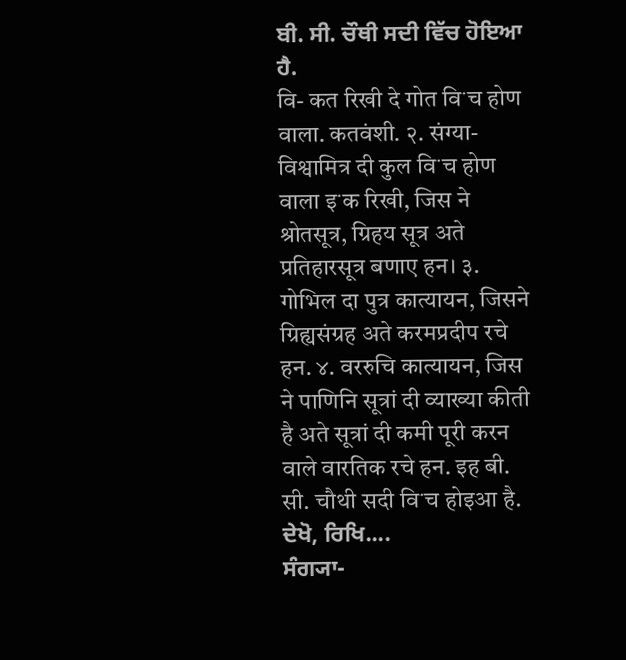ਬੀ. ਸੀ. ਚੌਥੀ ਸਦੀ ਵਿੱਚ ਹੋਇਆ ਹੈ.
वि- कत रिखी दे गोत विॱच होण वाला. कतवंशी. २. संग्या- विश्वामित्र दी कुल विॱच होण वाला इॱक रिखी, जिस ने श्रोतसूत्र, ग्रिहय सूत्र अते प्रतिहारसूत्र बणाए हन। ३. गोभिल दा पुत्र कात्यायन, जिसने ग्रिह्यसंग्रह अते करमप्रदीप रचे हन. ४. वररुचि कात्यायन, जिस ने पाणिनि सूत्रां दी व्याख्या कीती है अते सूत्रां दी कमी पूरी करन वाले वारतिक रचे हन. इह बी. सी. चौथी सदी विॱच होइआ है.
ਦੇਖੋ, ਰਿਖਿ....
ਸੰਗ੍ਯਾ-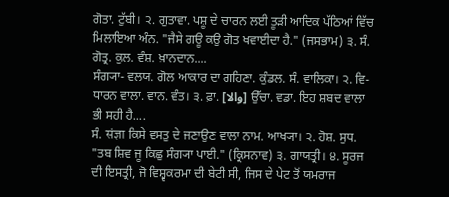ਗੋਤਾ. ਟੁੱਬੀ। ੨. ਗੁਤਾਵਾ. ਪਸ਼ੂ ਦੇ ਚਾਰਨ ਲਈ ਤੂੜੀ ਆਦਿਕ ਪੱਠਿਆਂ ਵਿੱਚ ਮਿਲਾਇਆ ਅੰਨ. "ਜੈਸੇ ਗਊ ਕਉ ਗੋਤ ਖਵਾਈਦਾ ਹੈ." (ਜਸਭਾਮ) ੩. ਸੰ. ਗੋਤ੍ਰ. ਕੁਲ. ਵੰਸ਼. ਖ਼ਾਨਦਾਨ....
ਸੰਗ੍ਯਾ- ਵਲਯ. ਗੋਲ ਆਕਾਰ ਦਾ ਗਹਿਣਾ. ਕੁੰਡਲ. ਸੰ. ਵਾਲਿਕਾ। ੨. ਵਿ- ਧਾਰਨ ਵਾਲਾ. ਵਾਨ. ਵੰਤ। ੩. ਫ਼ਾ. [والا] ਉੱਚਾ. ਵਡਾ. ਇਹ ਸ਼ਬਦ ਵਾਲਾ ਭੀ ਸਹੀ ਹੈ....
ਸੰ. संज्ञा ਕਿਸੇ ਵਸਤੁ ਦੇ ਜਣਾਉਣ ਵਾਲਾ ਨਾਮ. ਆਖ੍ਯਾ। ੨. ਹੋਸ਼. ਸੁਧ. "ਤਬ ਸ਼ਿਵ ਜੂ ਕਿਛੁ ਸੰਗ੍ਯਾ ਪਾਈ." (ਕ੍ਰਿਸਨਾਵ) ੩. ਗਾਯਤ੍ਰੀ। ੪. ਸੂਰਜ ਦੀ ਇਸਤ੍ਰੀ, ਜੋ ਵਿਸ਼੍ਵਕਰਮਾ ਦੀ ਬੇਟੀ ਸੀ, ਜਿਸ ਦੇ ਪੇਟ ਤੋਂ ਯਮਰਾਜ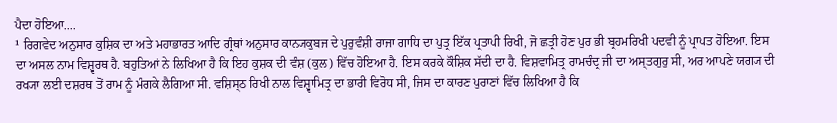ਪੈਦਾ ਹੋਇਆ....
¹ ਰਿਗਵੇਦ ਅਨੁਸਾਰ ਕੁਸ਼ਿਕ ਦਾ ਅਤੇ ਮਹਾਭਾਰਤ ਆਦਿ ਗ੍ਰੰਥਾਂ ਅਨੁਸਾਰ ਕਾਨ੍ਯਕੁਬਜ ਦੇ ਪੁਰੁਵੰਸ਼ੀ ਰਾਜਾ ਗਾਧਿ ਦਾ ਪੁਤ੍ਰ ਇੱਕ ਪ੍ਰਤਾਪੀ ਰਿਖੀ, ਜੋ ਛਤ੍ਰੀ ਹੋਣ ਪੁਰ ਭੀ ਬ੍ਰਹਮਰਿਖੀ ਪਦਵੀ ਨੂੰ ਪ੍ਰਾਪਤ ਹੋਇਆ. ਇਸ ਦਾ ਅਸਲ ਨਾਮ ਵਿਸ਼੍ਵਰਥ ਹੈ. ਬਹੁਤਿਆਂ ਨੇ ਲਿਖਿਆ ਹੈ ਕਿ ਇਹ ਕੁਸ਼ਕ ਦੀ ਵੰਸ਼ (ਕੁਲ) ਵਿੱਚ ਹੋਇਆ ਹੈ. ਇਸ ਕਰਕੇ ਕੌਸ਼ਿਕ ਸੱਦੀ ਦਾ ਹੈ. ਵਿਸ਼ਵਾਮਿਤ੍ਰ ਰਾਮਚੰਦ੍ਰ ਜੀ ਦਾ ਅਸ੍ਤਗੁਰੁ ਸੀ, ਅਰ ਆਪਣੇ ਯਗ੍ਯ ਦੀ ਰਖ੍ਯਾ ਲਈ ਦਸ਼ਰਥ ਤੋਂ ਰਾਮ ਨੂੰ ਮੰਗਕੇ ਲੈਗਿਆ ਸੀ. ਵਸ਼ਿਸ੍ਠ ਰਿਖੀ ਨਾਲ ਵਿਸ਼੍ਵਾਮਿਤ੍ਰ ਦਾ ਭਾਰੀ ਵਿਰੋਧ ਸੀ, ਜਿਸ ਦਾ ਕਾਰਣ ਪੁਰਾਣਾਂ ਵਿੱਚ ਲਿਖਿਆ ਹੈ ਕਿ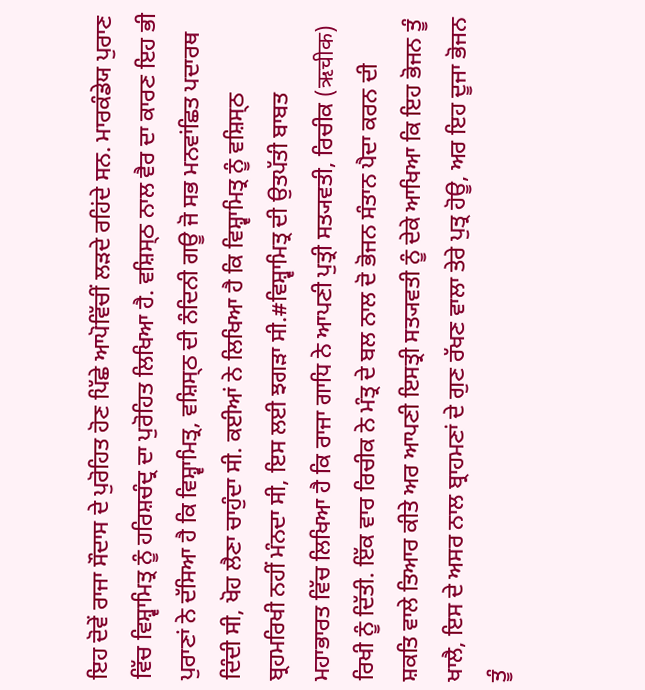ਇਹ ਦੋਵੇਂ ਰਾਜਾ ਸੌਦਾਸ ਦੇ ਪੁਰੋਹਿਤ ਹੋਣ ਪਿੱਛੇ ਆਪੋਵਿੱਚੀਂ ਲੜਦੇ ਰਹਿਂਦੇ ਸਨ. ਮਾਰਕੰਡੇਯ ਪੁਰਾਣ ਵਿੱਚ ਵਿਸ਼੍ਵਾਮਿਤ੍ਰ ਨੂੰ ਹਰਿਸ਼ਚੰਦ੍ਰ ਦਾ ਪੁਰੋਹਿਤ ਲਿਖਿਆ ਹੈ. ਵਸ਼ਿਸ੍ਠ ਨਾਲ ਵੈਰ ਦਾ ਕਾਰਣ ਇਹ ਭੀ ਪੁਰਾਣਾਂ ਨੇ ਦੱਸਿਆ ਹੈ ਕਿ ਵਿਸ਼੍ਵਾਮਿਤ੍ਰ, ਵਸ਼ਿਸ੍ਠ ਦੀ ਨੰਦਿਨੀ ਗਊ ਜੋ ਸਭ ਮਨਵਾਂਛਿਤ ਪਦਾਰਥ ਦਿੰਦੀ ਸੀ, ਖੋਹ ਲੈਣਾ ਚਾਹੁੰਦਾ ਸੀ. ਕਈਆਂ ਨੇ ਲਿਖਿਆ ਹੈ ਕਿ ਵਿਸ਼੍ਵਾਮਿਤ੍ਰ ਨੂੰ ਵਸ਼ਿਸ੍ਠ ਬ੍ਰਹਮਰਿਖੀ ਨਹੀਂ ਮੰਨਦਾ ਸੀ, ਇਸ ਲਈ ਝਗੜਾ ਸੀ.#ਵਿਸ਼੍ਵਾਮਿਤ੍ਰ ਦੀ ਉਤਪੱਤੀ ਬਾਬਤ ਮਹਾਭਾਰਤ ਵਿੱਚ ਲਿਖਿਆ ਹੈ ਕਿ ਰਾਜਾ ਗਾਧਿ ਨੇ ਆਪਣੀ ਪੁਤ੍ਰੀ ਸਤ੍ਯਵਤੀ, ਰਿਚੀਕ (ऋचीक) ਰਿਖੀ ਨੂੰ ਦਿੱਤੀ. ਇੱਕ ਵਾਰ ਰਿਚੀਕ ਨੇ ਮੰਤ੍ਰ ਦੇ ਬਲ ਨਾਲ ਦੋ ਭੋਜਨ ਸੰਤਾਨ ਪੈਦਾ ਕਰਨ ਦੀ ਸ਼ਕਤਿ ਵਾਲੇ ਤਿਆਰ ਕੀਤੇ ਅਰ ਆਪਣੀ ਇਸਤ੍ਰੀ ਸਤ੍ਯਵਤੀ ਨੂੰ ਦੇਕੇ ਆਖਿਆ ਕਿ ਇਹ ਭੋਜਨ ਤੂੰ ਖਾਲੈ, ਇਸ ਦੇ ਅਸਰ ਨਾਲ ਬ੍ਰਾਹਮਣਾਂ ਦੇ ਗੁਣ ਰੱਖਣ ਵਾਲਾ ਤੇਰੇ ਪੁਤ੍ਰ ਹੋਊ, ਅਰ ਇਹ ਦੂਜਾ ਭੋਜਨ ਤੂੰ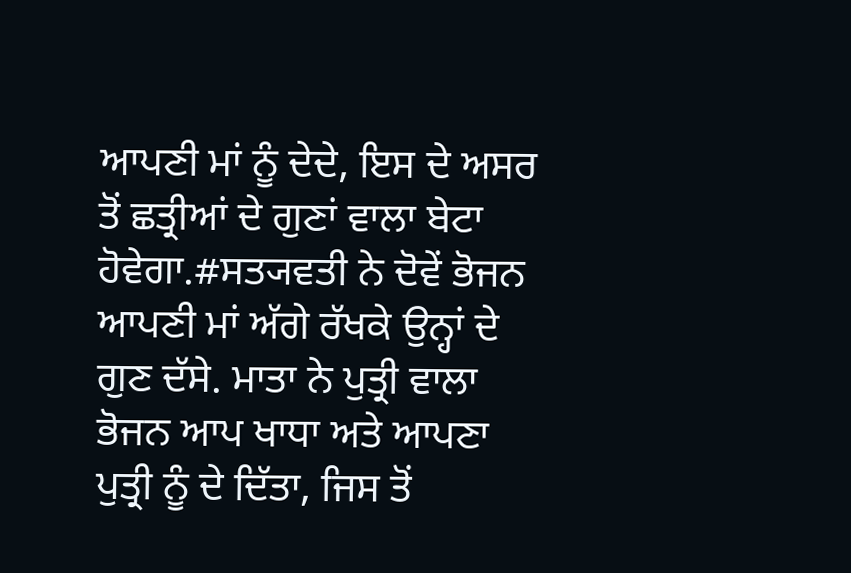ਆਪਣੀ ਮਾਂ ਨੂੰ ਦੇਦੇ, ਇਸ ਦੇ ਅਸਰ ਤੋਂ ਛਤ੍ਰੀਆਂ ਦੇ ਗੁਣਾਂ ਵਾਲਾ ਬੇਟਾ ਹੋਵੇਗਾ.#ਸਤ੍ਯਵਤੀ ਨੇ ਦੋਵੇਂ ਭੋਜਨ ਆਪਣੀ ਮਾਂ ਅੱਗੇ ਰੱਖਕੇ ਉਨ੍ਹਾਂ ਦੇ ਗੁਣ ਦੱਸੇ. ਮਾਤਾ ਨੇ ਪੁਤ੍ਰੀ ਵਾਲਾ ਭੋਜਨ ਆਪ ਖਾਧਾ ਅਤੇ ਆਪਣਾ ਪੁਤ੍ਰੀ ਨੂੰ ਦੇ ਦਿੱਤਾ, ਜਿਸ ਤੋਂ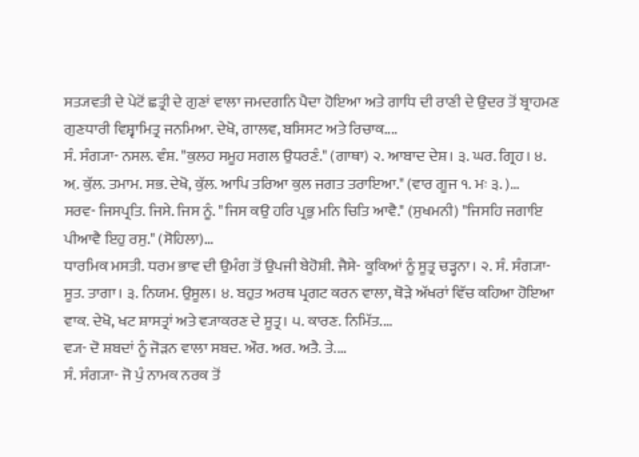ਸਤ੍ਯਵਤੀ ਦੇ ਪੇਟੋਂ ਛਤ੍ਰੀ ਦੇ ਗੁਣਾਂ ਵਾਲਾ ਜਮਦਗਨਿ ਪੈਦਾ ਹੋਇਆ ਅਤੇ ਗਾਧਿ ਦੀ ਰਾਣੀ ਦੇ ਉਦਰ ਤੋਂ ਬ੍ਰਾਹਮਣ ਗੁਣਧਾਰੀ ਵਿਸ਼੍ਵਾਮਿਤ੍ਰ ਜਨਮਿਆ. ਦੇਖੋ, ਗਾਲਵ, ਬਸਿਸਟ ਅਤੇ ਰਿਚਾਕ....
ਸੰ. ਸੰਗ੍ਯਾ- ਨਸਲ. ਵੰਸ਼. "ਕੁਲਹ ਸਮੂਹ ਸਗਲ ਉਧਰਣੰ." (ਗਾਥਾ) ੨. ਆਬਾਦ ਦੇਸ਼। ੩. ਘਰ. ਗ੍ਰਿਹ। ੪. ਅ਼. ਕੁੱਲ. ਤਮਾਮ. ਸਭ. ਦੇਖੋ, ਕੁੱਲ. ਆਪਿ ਤਰਿਆ ਕੁਲ ਜਗਤ ਤਰਾਇਆ." (ਵਾਰ ਗੂਜ ੧. ਮਃ ੩. )...
ਸਰਵ- ਜਿਸਪ੍ਰਤਿ. ਜਿਸੇ. ਜਿਸ ਨੂੰ. "ਜਿਸ ਕਉ ਹਰਿ ਪ੍ਰਭੁ ਮਨਿ ਚਿਤਿ ਆਵੈ." (ਸੁਖਮਨੀ) "ਜਿਸਹਿ ਜਗਾਇ ਪੀਆਵੈ ਇਹੁ ਰਸੁ." (ਸੋਹਿਲਾ)...
ਧਾਰਮਿਕ ਮਸਤੀ. ਧਰਮ ਭਾਵ ਦੀ ਉਮੰਗ ਤੋਂ ਉਪਜੀ ਬੇਹੋਸ਼ੀ. ਜੈਸੇ- ਕੂਕਿਆਂ ਨੂੰ ਸੂਤ੍ਰ ਚੜ੍ਹਨਾ। ੨. ਸੰ. ਸੰਗ੍ਯਾ- ਸੂਤ. ਤਾਗਾ। ੩. ਨਿਯਮ. ਉਸੂਲ। ੪. ਬਹੁਤ ਅਰਥ ਪ੍ਰਗਟ ਕਰਨ ਵਾਲਾ, ਥੋੜੇ ਅੱਖਰਾਂ ਵਿੱਚ ਕਹਿਆ ਹੋਇਆ ਵਾਕ. ਦੇਖੋ, ਖਟ ਸ਼ਾਸਤ੍ਰਾਂ ਅਤੇ ਵ੍ਯਾਕਰਣ ਦੇ ਸੂਤ੍ਰ। ੫. ਕਾਰਣ. ਨਿਮਿੱਤ....
ਵ੍ਯ- ਦੋ ਸ਼ਬਦਾਂ ਨੂੰ ਜੋੜਨ ਵਾਲਾ ਸਬਦ. ਔਰ. ਅਰ. ਅਤੈ. ਤੇ....
ਸੰ. ਸੰਗ੍ਯਾ- ਜੋ ਪੁੰ ਨਾਮਕ ਨਰਕ ਤੋਂ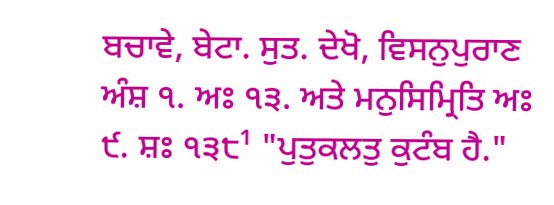ਬਚਾਵੇ, ਬੇਟਾ. ਸੁਤ. ਦੇਖੋ, ਵਿਸਨੁਪੁਰਾਣ ਅੰਸ਼ ੧. ਅਃ ੧੩. ਅਤੇ ਮਨੁਸਿਮ੍ਰਿਤਿ ਅਃ ੯. ਸ਼ਃ ੧੩੮¹ "ਪੁਤੁਕਲਤੁ ਕੁਟੰਬ ਹੈ."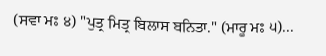(ਸਵਾ ਮਃ ੪) "ਪੁਤ੍ਰ ਮਿਤ੍ਰ ਬਿਲਾਸ ਬਨਿਤਾ." (ਮਾਰੂ ਮਃ ੫)...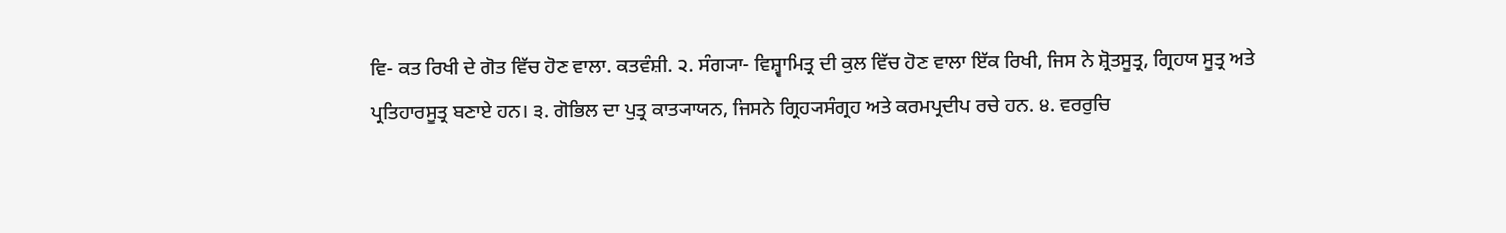ਵਿ- ਕਤ ਰਿਖੀ ਦੇ ਗੋਤ ਵਿੱਚ ਹੋਣ ਵਾਲਾ. ਕਤਵੰਸ਼ੀ. ੨. ਸੰਗ੍ਯਾ- ਵਿਸ਼੍ਵਾਮਿਤ੍ਰ ਦੀ ਕੁਲ ਵਿੱਚ ਹੋਣ ਵਾਲਾ ਇੱਕ ਰਿਖੀ, ਜਿਸ ਨੇ ਸ਼੍ਰੋਤਸੂਤ੍ਰ, ਗ੍ਰਿਹਯ ਸੂਤ੍ਰ ਅਤੇ ਪ੍ਰਤਿਹਾਰਸੂਤ੍ਰ ਬਣਾਏ ਹਨ। ੩. ਗੋਭਿਲ ਦਾ ਪੁਤ੍ਰ ਕਾਤ੍ਯਾਯਨ, ਜਿਸਨੇ ਗ੍ਰਿਹ੍ਯਸੰਗ੍ਰਹ ਅਤੇ ਕਰਮਪ੍ਰਦੀਪ ਰਚੇ ਹਨ. ੪. ਵਰਰੁਚਿ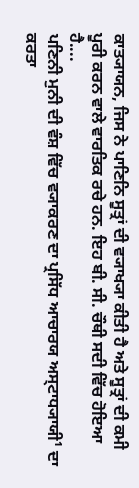ਕਾਤ੍ਯਾਯਨ, ਜਿਸ ਨੇ ਪਾਣਿਨਿ ਸੂਤ੍ਰਾਂ ਦੀ ਵ੍ਯਾਖ੍ਯਾ ਕੀਤੀ ਹੈ ਅਤੇ ਸੂਤ੍ਰਾਂ ਦੀ ਕਮੀ ਪੂਰੀ ਕਰਨ ਵਾਲੇ ਵਾਰਤਿਕ ਰਚੇ ਹਨ. ਇਹ ਬੀ. ਸੀ. ਚੌਥੀ ਸਦੀ ਵਿੱਚ ਹੋਇਆ ਹੈ....
ਪਣਿਨੀ ਮੁਨੀ ਦੀ ਵੰਸ਼ ਵਿੱਚ ਵ੍ਯਾਕਰਣ ਦਾ ਪ੍ਰਸਿੱਧ ਆਚਾਰਯ ਅਸ੍ਟਾਧ੍ਯਾਯੀ¹ ਦਾ ਕਰਤਾ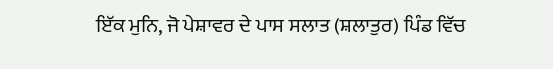ਇੱਕ ਮੁਨਿ, ਜੋ ਪੇਸ਼ਾਵਰ ਦੇ ਪਾਸ ਸਲਾਤ (ਸ਼ਲਾਤੁਰ) ਪਿੰਡ ਵਿੱਚ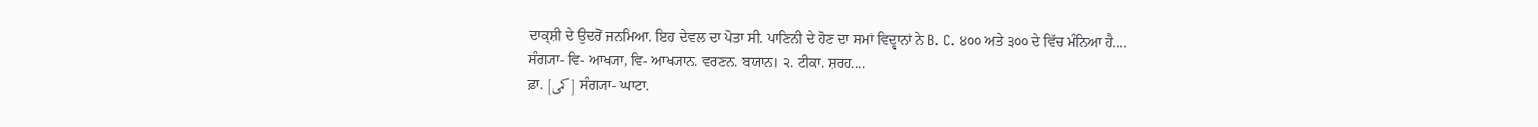ਦਾਕ੍ਸ਼ੀ ਦੇ ਉਦਰੋਂ ਜਨਮਿਆ. ਇਹ ਦੇਵਲ ਦਾ ਪੋਤਾ ਸੀ. ਪਾਣਿਨੀ ਦੇ ਹੋਣ ਦਾ ਸਮਾਂ ਵਿਦ੍ਵਾਨਾਂ ਨੇ B. C. ੪੦੦ ਅਤੇ ੩੦੦ ਦੇ ਵਿੱਚ ਮੰਨਿਆ ਹੈ....
ਸੰਗ੍ਯਾ- ਵਿ- ਆਖ੍ਯਾ, ਵਿ- ਆਖ੍ਯਾਨ. ਵਰਣਨ. ਬਯਾਨ। ੨. ਟੀਕਾ. ਸ਼ਰਹ....
ਫ਼ਾ. [کمی] ਸੰਗ੍ਯਾ- ਘਾਟਾ.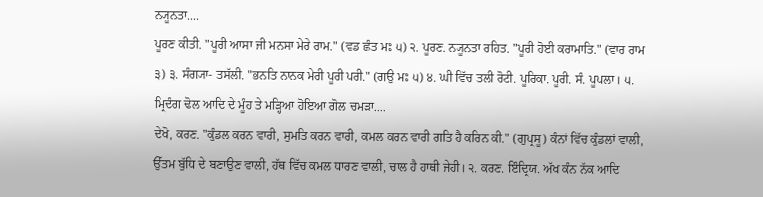ਨ੍ਯੂਨਤਾ....
ਪੂਰਣ ਕੀਤੀ. "ਪੂਰੀ ਆਸਾ ਜੀ ਮਨਸਾ ਮੇਰੇ ਰਾਮ." (ਵਡ ਛੰਤ ਮਃ ੫) ੨. ਪੂਰਣ. ਨ੍ਯੂਨਤਾ ਰਹਿਤ. "ਪੂਰੀ ਹੋਈ ਕਰਾਮਾਤਿ." (ਵਾਰ ਰਾਮ ੩) ੩. ਸੰਗ੍ਯਾ- ਤਸੱਲੀ. "ਭਨਤਿ ਨਾਨਕ ਮੇਰੀ ਪੂਰੀ ਪਰੀ." (ਗਉ ਮਃ ੫) ੪. ਘੀ ਵਿੱਚ ਤਲੀ ਰੋਟੀ. ਪੂਰਿਕਾ. ਪੂਰੀ. ਸੰ. ਪੂਪਲਾ। ੫. ਮ੍ਰਿਦੰਗ ਢੋਲ ਆਦਿ ਦੇ ਮੂੰਹ ਤੇ ਮੜ੍ਹਿਆ ਹੋਇਆ ਗੋਲ ਚਮੜਾ....
ਦੇਖੋ, ਕਰਣ. "ਕੁੰਡਲ ਕਰਨ ਵਾਰੀ, ਸੁਮਤਿ ਕਰਨ ਵਾਰੀ, ਕਮਲ ਕਰਨ ਵਾਰੀ ਗਤਿ ਹੈ ਕਰਿਨ ਕੀ." (ਗੁਪ੍ਰਸੂ) ਕੰਨਾਂ ਵਿੱਚ ਕੁੰਡਲਾਂ ਵਾਲੀ, ਉੱਤਮ ਬੁੱਧਿ ਦੇ ਬਣਾਉਣ ਵਾਲੀ, ਹੱਥ ਵਿੱਚ ਕਮਲ ਧਾਰਣ ਵਾਲੀ, ਚਾਲ ਹੈ ਹਾਥੀ ਜੇਹੀ। ੨. ਕਰਣ. ਇੰਦ੍ਰਿਯ. ਅੱਖ ਕੰਨ ਨੱਕ ਆਦਿ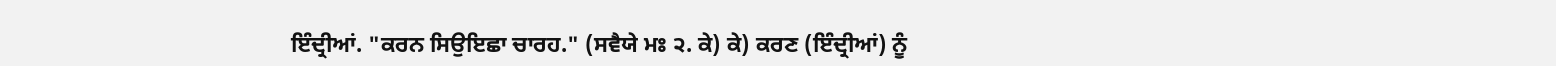ਇੰਦ੍ਰੀਆਂ. "ਕਰਨ ਸਿਉਇਛਾ ਚਾਰਹ." (ਸਵੈਯੇ ਮਃ ੨. ਕੇ) ਕੇ) ਕਰਣ (ਇੰਦ੍ਰੀਆਂ) ਨੂੰ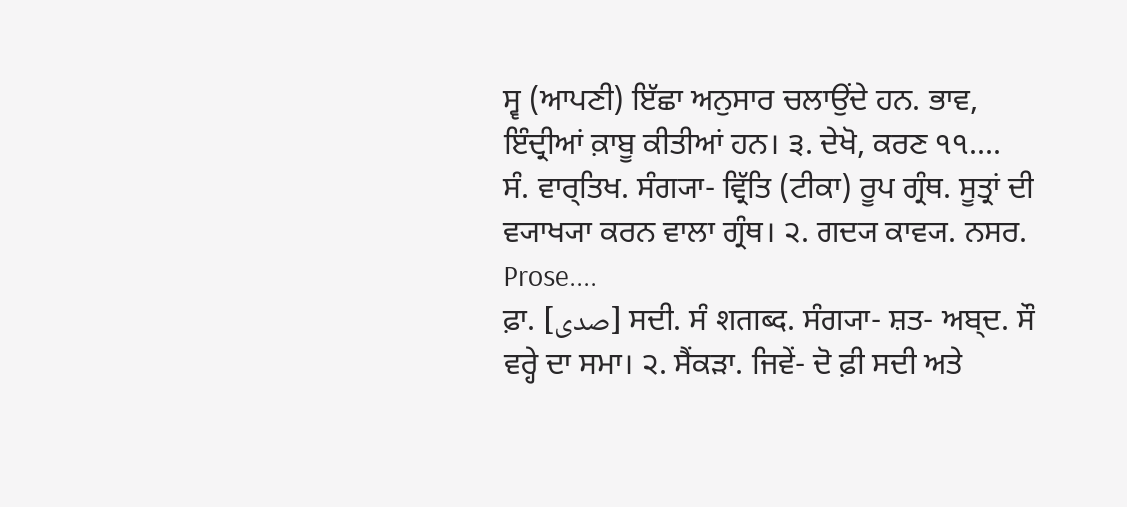ਸ੍ਵ (ਆਪਣੀ) ਇੱਛਾ ਅਨੁਸਾਰ ਚਲਾਉਂਦੇ ਹਨ. ਭਾਵ, ਇੰਦ੍ਰੀਆਂ ਕ਼ਾਬੂ ਕੀਤੀਆਂ ਹਨ। ੩. ਦੇਖੋ, ਕਰਣ ੧੧....
ਸੰ. ਵਾਰ੍ਤਿਖ. ਸੰਗ੍ਯਾ- ਵ੍ਰਿੱਤਿ (ਟੀਕਾ) ਰੂਪ ਗ੍ਰੰਥ. ਸੂਤ੍ਰਾਂ ਦੀ ਵ੍ਯਾਖ੍ਯਾ ਕਰਨ ਵਾਲਾ ਗ੍ਰੰਥ। ੨. ਗਦ੍ਯ ਕਾਵ੍ਯ. ਨਸਰ. Prose....
ਫ਼ਾ. [صدی] ਸਦੀ. ਸੰ शताब्द. ਸੰਗ੍ਯਾ- ਸ਼ਤ- ਅਬ੍ਦ. ਸੌ ਵਰ੍ਹੇ ਦਾ ਸਮਾ। ੨. ਸੈਂਕੜਾ. ਜਿਵੇਂ- ਦੋ ਫ਼ੀ ਸਦੀ ਅਤੇ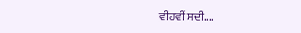ਵੀਹਵੀਂ ਸਦੀ....